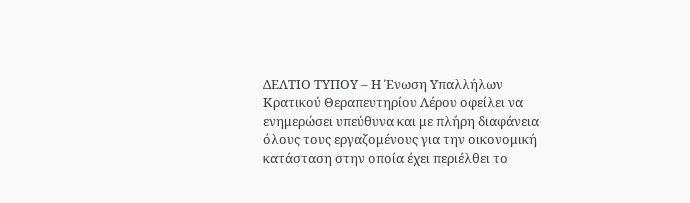ΔΕΛΤΙΟ ΤΥΠΟΥ – Η Ένωση Υπαλλήλων Κρατικού Θεραπευτηρίου Λέρου οφείλει να ενημερώσει υπεύθυνα και με πλήρη διαφάνεια όλους τους εργαζομένους για την οικονομική κατάσταση στην οποία έχει περιέλθει το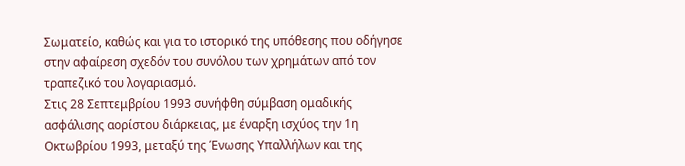Σωματείο, καθώς και για το ιστορικό της υπόθεσης που οδήγησε στην αφαίρεση σχεδόν του συνόλου των χρημάτων από τον τραπεζικό του λογαριασμό.
Στις 28 Σεπτεμβρίου 1993 συνήφθη σύμβαση ομαδικής ασφάλισης αορίστου διάρκειας, με έναρξη ισχύος την 1η Οκτωβρίου 1993, μεταξύ της Ένωσης Υπαλλήλων και της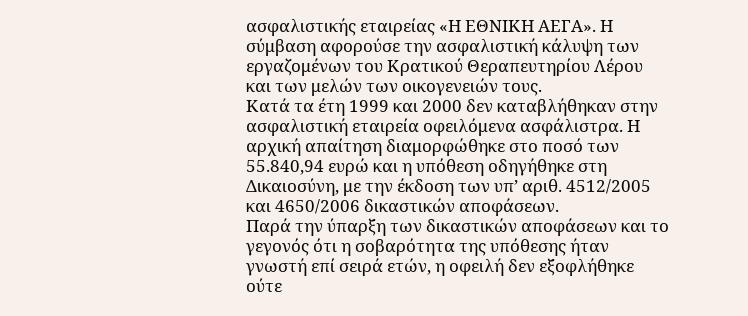ασφαλιστικής εταιρείας «Η ΕΘΝΙΚΗ ΑΕΓΑ». Η σύμβαση αφορούσε την ασφαλιστική κάλυψη των εργαζομένων του Κρατικού Θεραπευτηρίου Λέρου και των μελών των οικογενειών τους.
Κατά τα έτη 1999 και 2000 δεν καταβλήθηκαν στην ασφαλιστική εταιρεία οφειλόμενα ασφάλιστρα. Η αρχική απαίτηση διαμορφώθηκε στο ποσό των 55.840,94 ευρώ και η υπόθεση οδηγήθηκε στη Δικαιοσύνη, με την έκδοση των υπ’ αριθ. 4512/2005 και 4650/2006 δικαστικών αποφάσεων.
Παρά την ύπαρξη των δικαστικών αποφάσεων και το γεγονός ότι η σοβαρότητα της υπόθεσης ήταν γνωστή επί σειρά ετών, η οφειλή δεν εξοφλήθηκε ούτε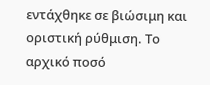εντάχθηκε σε βιώσιμη και οριστική ρύθμιση. Το αρχικό ποσό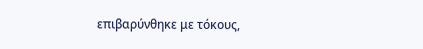επιβαρύνθηκε με τόκους,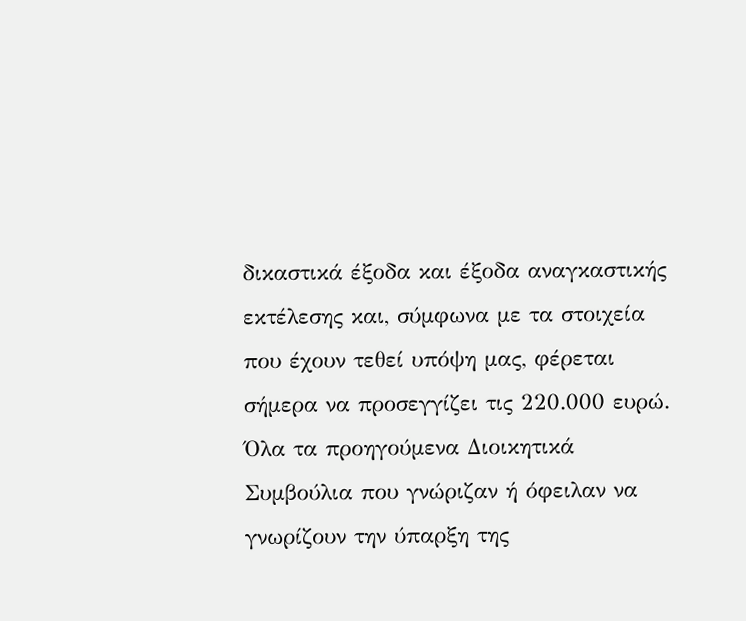δικαστικά έξοδα και έξοδα αναγκαστικής εκτέλεσης και, σύμφωνα με τα στοιχεία που έχουν τεθεί υπόψη μας, φέρεται σήμερα να προσεγγίζει τις 220.000 ευρώ.
Όλα τα προηγούμενα Διοικητικά Συμβούλια που γνώριζαν ή όφειλαν να γνωρίζουν την ύπαρξη της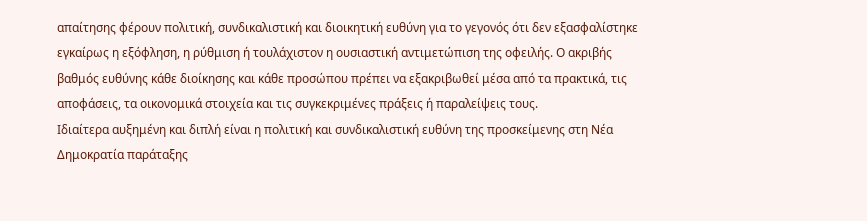απαίτησης φέρουν πολιτική, συνδικαλιστική και διοικητική ευθύνη για το γεγονός ότι δεν εξασφαλίστηκε εγκαίρως η εξόφληση, η ρύθμιση ή τουλάχιστον η ουσιαστική αντιμετώπιση της οφειλής. Ο ακριβής βαθμός ευθύνης κάθε διοίκησης και κάθε προσώπου πρέπει να εξακριβωθεί μέσα από τα πρακτικά, τις αποφάσεις, τα οικονομικά στοιχεία και τις συγκεκριμένες πράξεις ή παραλείψεις τους.
Ιδιαίτερα αυξημένη και διπλή είναι η πολιτική και συνδικαλιστική ευθύνη της προσκείμενης στη Νέα Δημοκρατία παράταξης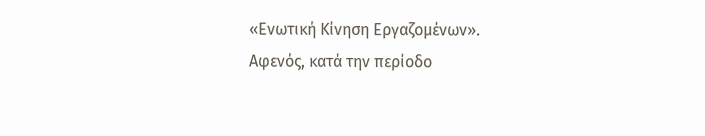«Ενωτική Κίνηση Εργαζομένων».
Αφενός, κατά την περίοδο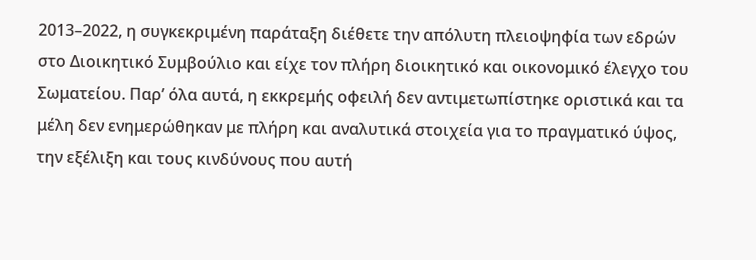2013–2022, η συγκεκριμένη παράταξη διέθετε την απόλυτη πλειοψηφία των εδρών στο Διοικητικό Συμβούλιο και είχε τον πλήρη διοικητικό και οικονομικό έλεγχο του Σωματείου. Παρ’ όλα αυτά, η εκκρεμής οφειλή δεν αντιμετωπίστηκε οριστικά και τα μέλη δεν ενημερώθηκαν με πλήρη και αναλυτικά στοιχεία για το πραγματικό ύψος, την εξέλιξη και τους κινδύνους που αυτή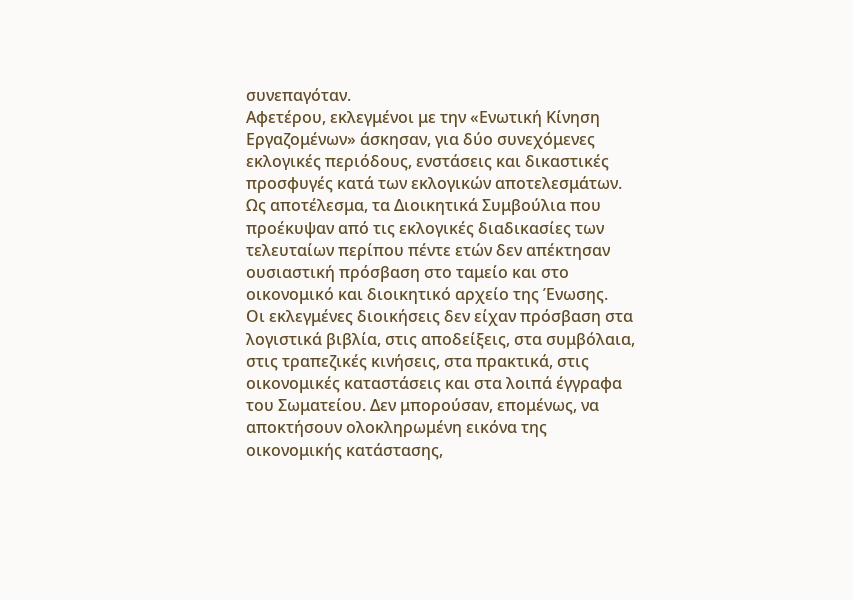συνεπαγόταν.
Αφετέρου, εκλεγμένοι με την «Ενωτική Κίνηση Εργαζομένων» άσκησαν, για δύο συνεχόμενες εκλογικές περιόδους, ενστάσεις και δικαστικές προσφυγές κατά των εκλογικών αποτελεσμάτων. Ως αποτέλεσμα, τα Διοικητικά Συμβούλια που προέκυψαν από τις εκλογικές διαδικασίες των τελευταίων περίπου πέντε ετών δεν απέκτησαν ουσιαστική πρόσβαση στο ταμείο και στο οικονομικό και διοικητικό αρχείο της Ένωσης.
Οι εκλεγμένες διοικήσεις δεν είχαν πρόσβαση στα λογιστικά βιβλία, στις αποδείξεις, στα συμβόλαια, στις τραπεζικές κινήσεις, στα πρακτικά, στις οικονομικές καταστάσεις και στα λοιπά έγγραφα του Σωματείου. Δεν μπορούσαν, επομένως, να αποκτήσουν ολοκληρωμένη εικόνα της οικονομικής κατάστασης,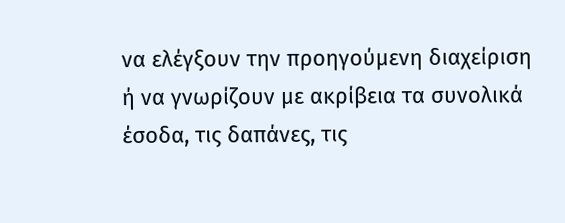να ελέγξουν την προηγούμενη διαχείριση ή να γνωρίζουν με ακρίβεια τα συνολικά έσοδα, τις δαπάνες, τις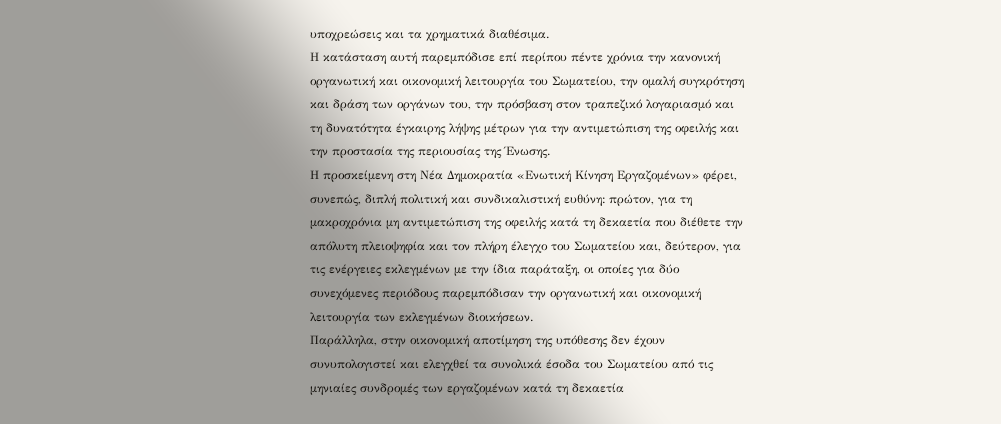υποχρεώσεις και τα χρηματικά διαθέσιμα.
Η κατάσταση αυτή παρεμπόδισε επί περίπου πέντε χρόνια την κανονική οργανωτική και οικονομική λειτουργία του Σωματείου, την ομαλή συγκρότηση και δράση των οργάνων του, την πρόσβαση στον τραπεζικό λογαριασμό και τη δυνατότητα έγκαιρης λήψης μέτρων για την αντιμετώπιση της οφειλής και την προστασία της περιουσίας της Ένωσης.
Η προσκείμενη στη Νέα Δημοκρατία «Ενωτική Κίνηση Εργαζομένων» φέρει, συνεπώς, διπλή πολιτική και συνδικαλιστική ευθύνη: πρώτον, για τη μακροχρόνια μη αντιμετώπιση της οφειλής κατά τη δεκαετία που διέθετε την απόλυτη πλειοψηφία και τον πλήρη έλεγχο του Σωματείου και, δεύτερον, για τις ενέργειες εκλεγμένων με την ίδια παράταξη, οι οποίες για δύο συνεχόμενες περιόδους παρεμπόδισαν την οργανωτική και οικονομική λειτουργία των εκλεγμένων διοικήσεων.
Παράλληλα, στην οικονομική αποτίμηση της υπόθεσης δεν έχουν συνυπολογιστεί και ελεγχθεί τα συνολικά έσοδα του Σωματείου από τις μηνιαίες συνδρομές των εργαζομένων κατά τη δεκαετία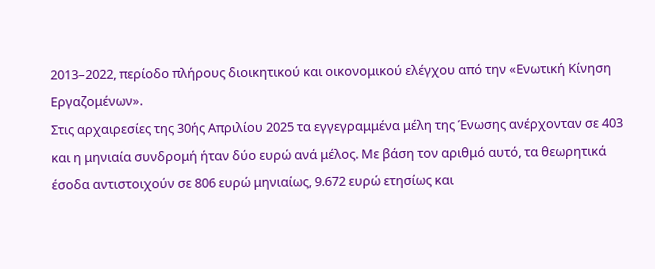2013–2022, περίοδο πλήρους διοικητικού και οικονομικού ελέγχου από την «Ενωτική Κίνηση Εργαζομένων».
Στις αρχαιρεσίες της 30ής Απριλίου 2025 τα εγγεγραμμένα μέλη της Ένωσης ανέρχονταν σε 403 και η μηνιαία συνδρομή ήταν δύο ευρώ ανά μέλος. Με βάση τον αριθμό αυτό, τα θεωρητικά έσοδα αντιστοιχούν σε 806 ευρώ μηνιαίως, 9.672 ευρώ ετησίως και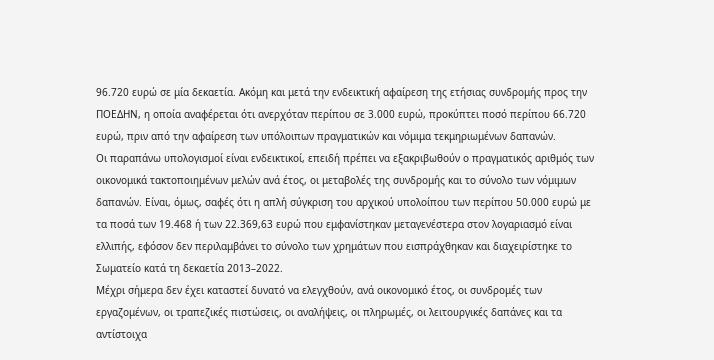96.720 ευρώ σε μία δεκαετία. Ακόμη και μετά την ενδεικτική αφαίρεση της ετήσιας συνδρομής προς την ΠΟΕΔΗΝ, η οποία αναφέρεται ότι ανερχόταν περίπου σε 3.000 ευρώ, προκύπτει ποσό περίπου 66.720 ευρώ, πριν από την αφαίρεση των υπόλοιπων πραγματικών και νόμιμα τεκμηριωμένων δαπανών.
Οι παραπάνω υπολογισμοί είναι ενδεικτικοί, επειδή πρέπει να εξακριβωθούν ο πραγματικός αριθμός των οικονομικά τακτοποιημένων μελών ανά έτος, οι μεταβολές της συνδρομής και το σύνολο των νόμιμων δαπανών. Είναι, όμως, σαφές ότι η απλή σύγκριση του αρχικού υπολοίπου των περίπου 50.000 ευρώ με τα ποσά των 19.468 ή των 22.369,63 ευρώ που εμφανίστηκαν μεταγενέστερα στον λογαριασμό είναι ελλιπής, εφόσον δεν περιλαμβάνει το σύνολο των χρημάτων που εισπράχθηκαν και διαχειρίστηκε το Σωματείο κατά τη δεκαετία 2013–2022.
Μέχρι σήμερα δεν έχει καταστεί δυνατό να ελεγχθούν, ανά οικονομικό έτος, οι συνδρομές των εργαζομένων, οι τραπεζικές πιστώσεις, οι αναλήψεις, οι πληρωμές, οι λειτουργικές δαπάνες και τα αντίστοιχα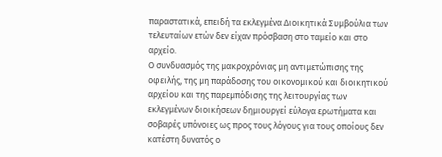παραστατικά, επειδή τα εκλεγμένα Διοικητικά Συμβούλια των τελευταίων ετών δεν είχαν πρόσβαση στο ταμείο και στο αρχείο.
Ο συνδυασμός της μακροχρόνιας μη αντιμετώπισης της οφειλής, της μη παράδοσης του οικονομικού και διοικητικού αρχείου και της παρεμπόδισης της λειτουργίας των εκλεγμένων διοικήσεων δημιουργεί εύλογα ερωτήματα και σοβαρές υπόνοιες ως προς τους λόγους για τους οποίους δεν κατέστη δυνατός ο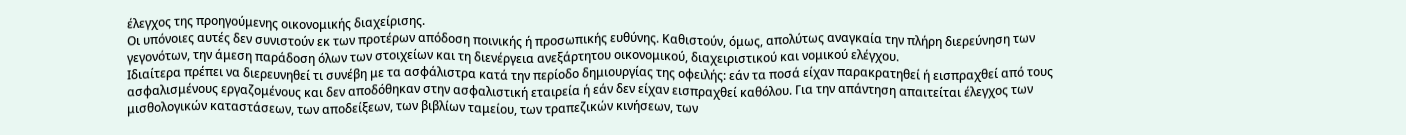έλεγχος της προηγούμενης οικονομικής διαχείρισης.
Οι υπόνοιες αυτές δεν συνιστούν εκ των προτέρων απόδοση ποινικής ή προσωπικής ευθύνης. Καθιστούν, όμως, απολύτως αναγκαία την πλήρη διερεύνηση των γεγονότων, την άμεση παράδοση όλων των στοιχείων και τη διενέργεια ανεξάρτητου οικονομικού, διαχειριστικού και νομικού ελέγχου.
Ιδιαίτερα πρέπει να διερευνηθεί τι συνέβη με τα ασφάλιστρα κατά την περίοδο δημιουργίας της οφειλής: εάν τα ποσά είχαν παρακρατηθεί ή εισπραχθεί από τους ασφαλισμένους εργαζομένους και δεν αποδόθηκαν στην ασφαλιστική εταιρεία ή εάν δεν είχαν εισπραχθεί καθόλου. Για την απάντηση απαιτείται έλεγχος των μισθολογικών καταστάσεων, των αποδείξεων, των βιβλίων ταμείου, των τραπεζικών κινήσεων, των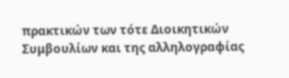πρακτικών των τότε Διοικητικών Συμβουλίων και της αλληλογραφίας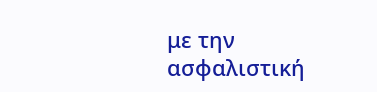με την ασφαλιστική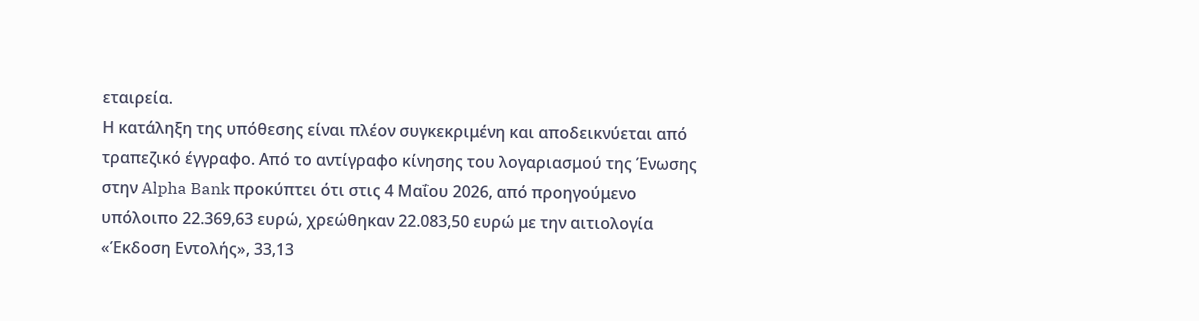εταιρεία.
Η κατάληξη της υπόθεσης είναι πλέον συγκεκριμένη και αποδεικνύεται από τραπεζικό έγγραφο. Από το αντίγραφο κίνησης του λογαριασμού της Ένωσης στην Alpha Bank προκύπτει ότι στις 4 Μαΐου 2026, από προηγούμενο υπόλοιπο 22.369,63 ευρώ, χρεώθηκαν 22.083,50 ευρώ με την αιτιολογία «Έκδοση Εντολής», 33,13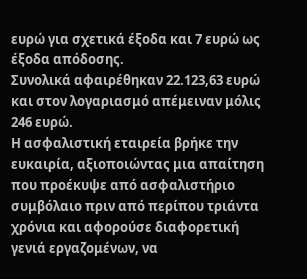ευρώ για σχετικά έξοδα και 7 ευρώ ως έξοδα απόδοσης.
Συνολικά αφαιρέθηκαν 22.123,63 ευρώ και στον λογαριασμό απέμειναν μόλις 246 ευρώ.
Η ασφαλιστική εταιρεία βρήκε την ευκαιρία, αξιοποιώντας μια απαίτηση που προέκυψε από ασφαλιστήριο συμβόλαιο πριν από περίπου τριάντα χρόνια και αφορούσε διαφορετική γενιά εργαζομένων, να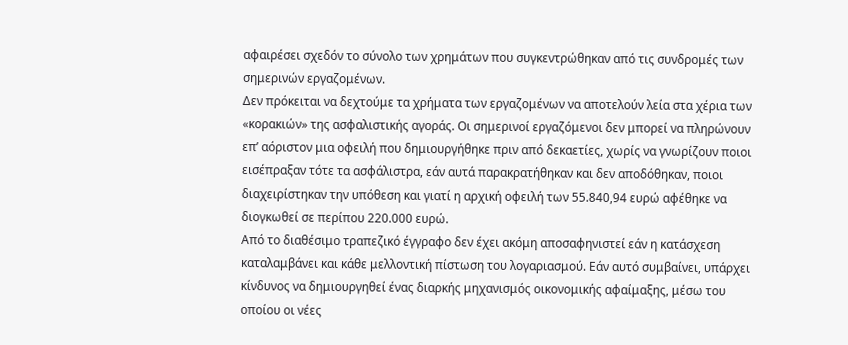αφαιρέσει σχεδόν το σύνολο των χρημάτων που συγκεντρώθηκαν από τις συνδρομές των σημερινών εργαζομένων.
Δεν πρόκειται να δεχτούμε τα χρήματα των εργαζομένων να αποτελούν λεία στα χέρια των «κορακιών» της ασφαλιστικής αγοράς. Οι σημερινοί εργαζόμενοι δεν μπορεί να πληρώνουν επ’ αόριστον μια οφειλή που δημιουργήθηκε πριν από δεκαετίες, χωρίς να γνωρίζουν ποιοι εισέπραξαν τότε τα ασφάλιστρα, εάν αυτά παρακρατήθηκαν και δεν αποδόθηκαν, ποιοι διαχειρίστηκαν την υπόθεση και γιατί η αρχική οφειλή των 55.840,94 ευρώ αφέθηκε να διογκωθεί σε περίπου 220.000 ευρώ.
Από το διαθέσιμο τραπεζικό έγγραφο δεν έχει ακόμη αποσαφηνιστεί εάν η κατάσχεση καταλαμβάνει και κάθε μελλοντική πίστωση του λογαριασμού. Εάν αυτό συμβαίνει, υπάρχει κίνδυνος να δημιουργηθεί ένας διαρκής μηχανισμός οικονομικής αφαίμαξης, μέσω του οποίου οι νέες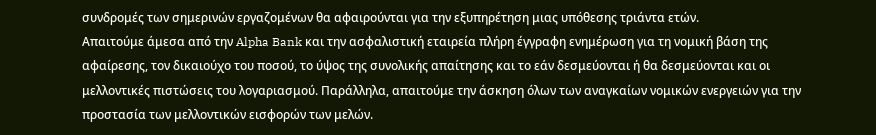συνδρομές των σημερινών εργαζομένων θα αφαιρούνται για την εξυπηρέτηση μιας υπόθεσης τριάντα ετών.
Απαιτούμε άμεσα από την Alpha Bank και την ασφαλιστική εταιρεία πλήρη έγγραφη ενημέρωση για τη νομική βάση της αφαίρεσης, τον δικαιούχο του ποσού, το ύψος της συνολικής απαίτησης και το εάν δεσμεύονται ή θα δεσμεύονται και οι μελλοντικές πιστώσεις του λογαριασμού. Παράλληλα, απαιτούμε την άσκηση όλων των αναγκαίων νομικών ενεργειών για την προστασία των μελλοντικών εισφορών των μελών.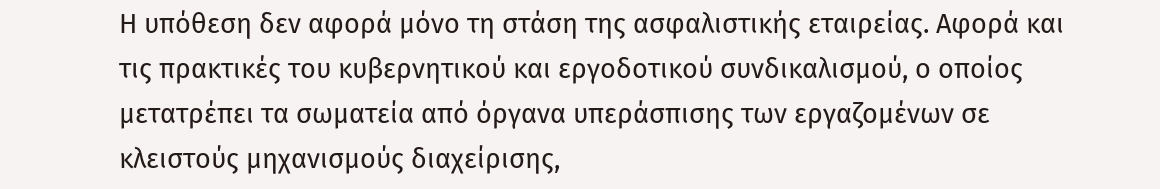Η υπόθεση δεν αφορά μόνο τη στάση της ασφαλιστικής εταιρείας. Αφορά και τις πρακτικές του κυβερνητικού και εργοδοτικού συνδικαλισμού, ο οποίος μετατρέπει τα σωματεία από όργανα υπεράσπισης των εργαζομένων σε κλειστούς μηχανισμούς διαχείρισης,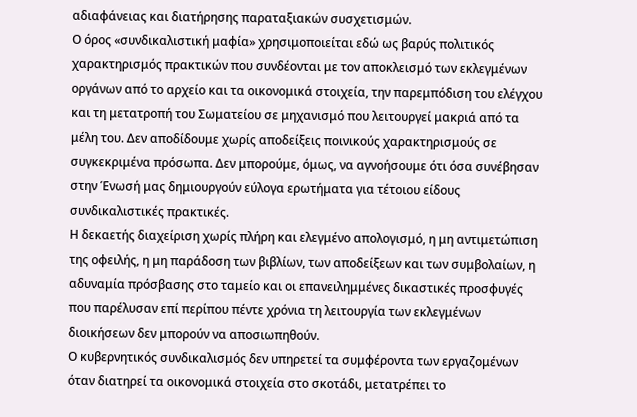αδιαφάνειας και διατήρησης παραταξιακών συσχετισμών.
Ο όρος «συνδικαλιστική μαφία» χρησιμοποιείται εδώ ως βαρύς πολιτικός χαρακτηρισμός πρακτικών που συνδέονται με τον αποκλεισμό των εκλεγμένων οργάνων από το αρχείο και τα οικονομικά στοιχεία, την παρεμπόδιση του ελέγχου και τη μετατροπή του Σωματείου σε μηχανισμό που λειτουργεί μακριά από τα μέλη του. Δεν αποδίδουμε χωρίς αποδείξεις ποινικούς χαρακτηρισμούς σε συγκεκριμένα πρόσωπα. Δεν μπορούμε, όμως, να αγνοήσουμε ότι όσα συνέβησαν στην Ένωσή μας δημιουργούν εύλογα ερωτήματα για τέτοιου είδους συνδικαλιστικές πρακτικές.
Η δεκαετής διαχείριση χωρίς πλήρη και ελεγμένο απολογισμό, η μη αντιμετώπιση της οφειλής, η μη παράδοση των βιβλίων, των αποδείξεων και των συμβολαίων, η αδυναμία πρόσβασης στο ταμείο και οι επανειλημμένες δικαστικές προσφυγές που παρέλυσαν επί περίπου πέντε χρόνια τη λειτουργία των εκλεγμένων διοικήσεων δεν μπορούν να αποσιωπηθούν.
Ο κυβερνητικός συνδικαλισμός δεν υπηρετεί τα συμφέροντα των εργαζομένων όταν διατηρεί τα οικονομικά στοιχεία στο σκοτάδι, μετατρέπει το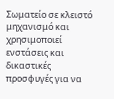Σωματείο σε κλειστό μηχανισμό και χρησιμοποιεί ενστάσεις και δικαστικές προσφυγές για να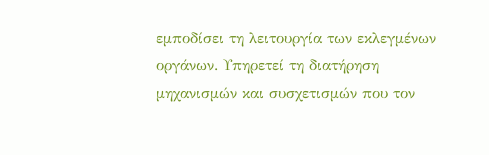εμποδίσει τη λειτουργία των εκλεγμένων οργάνων. Υπηρετεί τη διατήρηση μηχανισμών και συσχετισμών που τον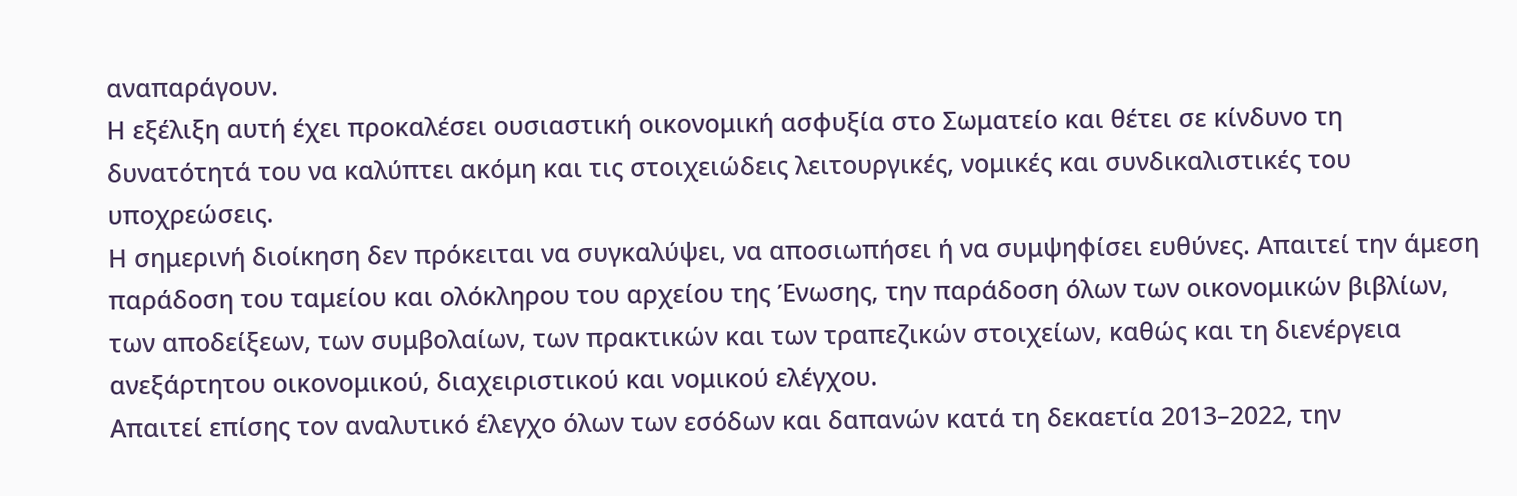αναπαράγουν.
Η εξέλιξη αυτή έχει προκαλέσει ουσιαστική οικονομική ασφυξία στο Σωματείο και θέτει σε κίνδυνο τη δυνατότητά του να καλύπτει ακόμη και τις στοιχειώδεις λειτουργικές, νομικές και συνδικαλιστικές του υποχρεώσεις.
Η σημερινή διοίκηση δεν πρόκειται να συγκαλύψει, να αποσιωπήσει ή να συμψηφίσει ευθύνες. Απαιτεί την άμεση παράδοση του ταμείου και ολόκληρου του αρχείου της Ένωσης, την παράδοση όλων των οικονομικών βιβλίων, των αποδείξεων, των συμβολαίων, των πρακτικών και των τραπεζικών στοιχείων, καθώς και τη διενέργεια ανεξάρτητου οικονομικού, διαχειριστικού και νομικού ελέγχου.
Απαιτεί επίσης τον αναλυτικό έλεγχο όλων των εσόδων και δαπανών κατά τη δεκαετία 2013–2022, την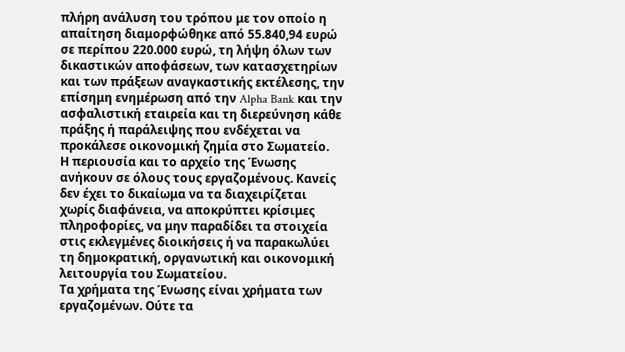πλήρη ανάλυση του τρόπου με τον οποίο η απαίτηση διαμορφώθηκε από 55.840,94 ευρώ σε περίπου 220.000 ευρώ, τη λήψη όλων των δικαστικών αποφάσεων, των κατασχετηρίων και των πράξεων αναγκαστικής εκτέλεσης, την επίσημη ενημέρωση από την Alpha Bank και την ασφαλιστική εταιρεία και τη διερεύνηση κάθε πράξης ή παράλειψης που ενδέχεται να προκάλεσε οικονομική ζημία στο Σωματείο.
Η περιουσία και το αρχείο της Ένωσης ανήκουν σε όλους τους εργαζομένους. Κανείς δεν έχει το δικαίωμα να τα διαχειρίζεται χωρίς διαφάνεια, να αποκρύπτει κρίσιμες πληροφορίες, να μην παραδίδει τα στοιχεία στις εκλεγμένες διοικήσεις ή να παρακωλύει τη δημοκρατική, οργανωτική και οικονομική λειτουργία του Σωματείου.
Τα χρήματα της Ένωσης είναι χρήματα των εργαζομένων. Ούτε τα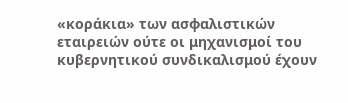«κοράκια» των ασφαλιστικών εταιρειών ούτε οι μηχανισμοί του κυβερνητικού συνδικαλισμού έχουν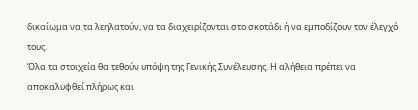δικαίωμα να τα λεηλατούν, να τα διαχειρίζονται στο σκοτάδι ή να εμποδίζουν τον έλεγχό τους.
Όλα τα στοιχεία θα τεθούν υπόψη της Γενικής Συνέλευσης. Η αλήθεια πρέπει να αποκαλυφθεί πλήρως και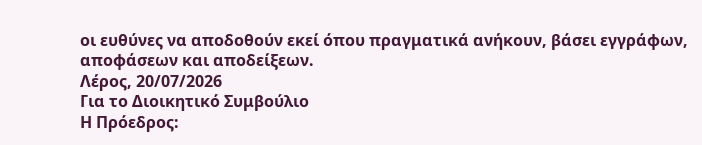οι ευθύνες να αποδοθούν εκεί όπου πραγματικά ανήκουν, βάσει εγγράφων, αποφάσεων και αποδείξεων.
Λέρος, 20/07/2026
Για το Διοικητικό Συμβούλιο
Η Πρόεδρος: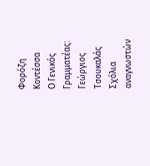Φορόζη Κοντέσσα
Ο Γενικός Γραμματέας: Γεώργιος Τσουκαλάς
Σχόλια αναγνωστών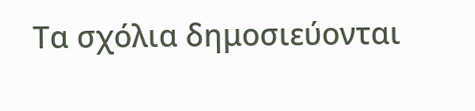Τα σχόλια δημοσιεύονται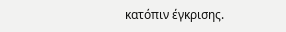κατόπιν έγκρισης.